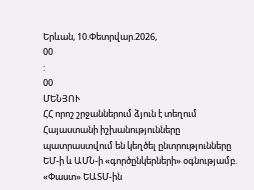Երևան, 10.Փետրվար.2026,
00
:
00
ՄԵՆՅՈՒ
ՀՀ որոշ շրջաններում ձյուն է տեղում Հայաստանի իշխանությունները պատրաստվում են կեղծել ընտրությունները ԵՄ-ի և ԱՄՆ-ի «գործընկերների» օգնությամբ. «Փաստ» ԵԱՏՄ-ին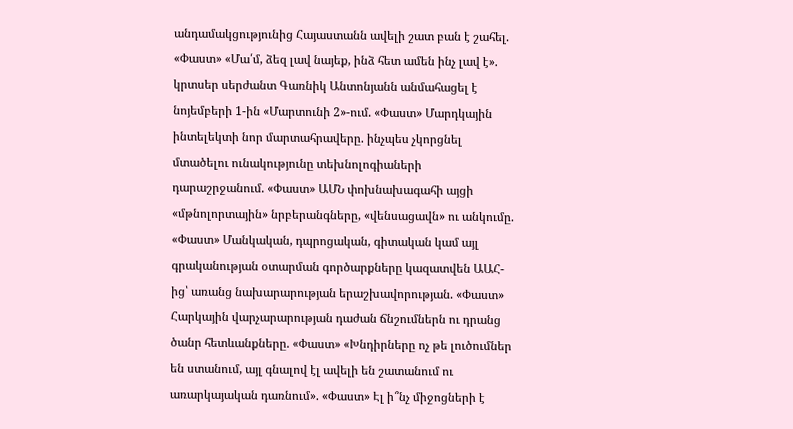անդամակցությունից Հայաստանն ավելի շատ բան է շահել. «Փաստ» «Մա՛մ, ձեզ լավ նայեք, ինձ հետ ամեն ինչ լավ է». կրտսեր սերժանտ Գառնիկ Անտոնյանն անմահացել է նոյեմբերի 1-ին «Մարտունի 2»-ում. «Փաստ» Մարդկային ինտելեկտի նոր մարտահրավերը. ինչպես չկորցնել մտածելու ունակությունը տեխնոլոգիաների դարաշրջանում. «Փաստ» ԱՄՆ փոխնախագահի այցի «մթնոլորտային» նրբերանգները, «վենսացավն» ու անկումը. «Փաստ» Մանկական, դպրոցական, գիտական կամ այլ գրականության օտարման գործարքները կազատվեն ԱԱՀ-ից՝ առանց նախարարության երաշխավորության. «Փաստ» Հարկային վարչարարության դաժան ճնշումներն ու դրանց ծանր հետևանքները. «Փաստ» «Խնդիրները ոչ թե լուծումներ են ստանում, այլ գնալով էլ ավելի են շատանում ու առարկայական դառնում». «Փաստ» Էլ ի՞նչ միջոցների է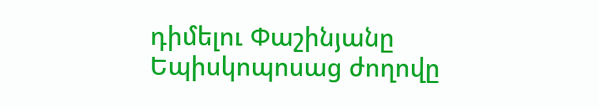դիմելու Փաշինյանը Եպիսկոպոսաց ժողովը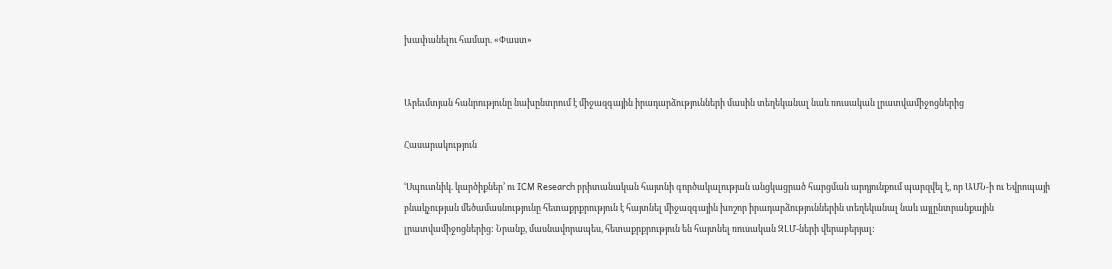խափանելու համար. «Փաստ»


Արեւմտյան հանրությունը նախընտրում է միջազգային իրադարձությունների մասին տեղեկանալ նաև ռուսական լրատվամիջոցներից

Հասարակություն

ՙՍպուտնիկ. կարծիքներ՚ ու ICM Research բրիտանական հայտնի գործակալության անցկացրած հարցման արդյունքում պարզվել է, որ ԱՄՆ-ի ու Եվրոպայի բնակչության մեծամասնությունը հետաքրքրություն է հայտնել միջազգային խոշոր իրադարձություններին տեղեկանալ նաև այլընտրանքային լրատվամիջոցներից: Նրանք, մասնավորապես, հետաքրքրություն են հայտնել ռուսական ԶԼՄ-ների վերաբերյալ: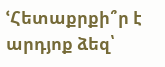ՙՀետաքրքի՞ր է արդյոք ձեզ՝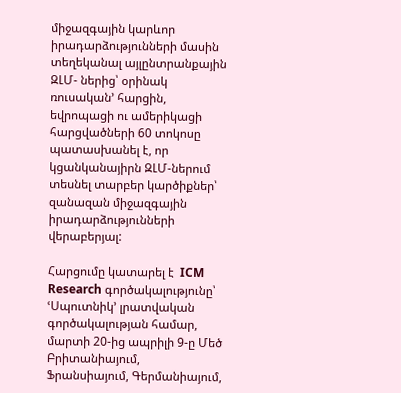միջազգային կարևոր իրադարձությունների մասին տեղեկանալ այլընտրանքային ԶԼՄ- ներից՝ օրինակ ռուսական՚ հարցին, եվրոպացի ու ամերիկացի հարցվածների 60 տոկոսը պատասխանել է, որ կցանկանայիրն ԶԼՄ-ներում տեսնել տարբեր կարծիքներ՝ զանազան միջազգային իրադարձությունների վերաբերյալ:

Հարցումը կատարել է  ICM Research գործակալությունը՝ ՙՍպուտնիկ՚ լրատվական գործակալության համար, մարտի 20-ից ապրիլի 9-ը Մեծ Բրիտանիայում, Ֆրանսիայում, Գերմանիայում,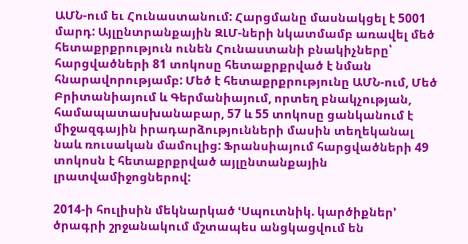ԱՄՆ-ում եւ Հունաստանում: Հարցմանը մասնակցել է 5001 մարդ: Այլընտրանքային ԶԼՄ-ների նկատմամբ առավել մեծ հետաքրքրություն ունեն Հունաստանի բնակիչները՝ հարցվածների 81 տոկոսը հետաքրքրված է նման հնարավորությամբ: Մեծ է հետաքրքրությունը ԱՄՆ-ում, Մեծ Բրիտանիայում և Գերմանիայում, որտեղ բնակչության, համապատասխանաբար, 57 և 55 տոկոսը ցանկանում է միջազգային իրադարձությունների մասին տեղեկանալ նաև ռուսական մամուլից: Ֆրանսիայում հարցվածների 49 տոկոսն է հետաքրքրված այլընտանքային լրատվամիջոցներով:

2014-ի հուլիսին մեկնարկած ՙՍպուտնիկ. կարծիքներ՚ ծրագրի շրջանակում մշտապես անցկացվում են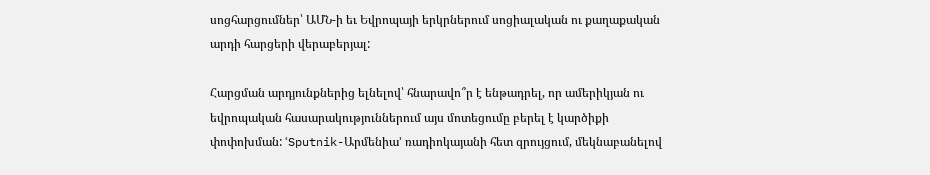սոցհարցումներ՝ ԱՄՆ-ի եւ Եվրոպայի երկրներում սոցիալական ու քաղաքական արդի հարցերի վերաբերյալ:

Հարցման արդյունքներից ելնելով՝ հնարավո՞ր է ենթադրել, որ ամերիկյան ու եվրոպական հասարակություններում այս մոտեցումը բերել է կարծիքի փոփոխման: ՙSputnik-Արմենիա՚ ռադիոկայանի հետ զրույցում, մեկնաբանելով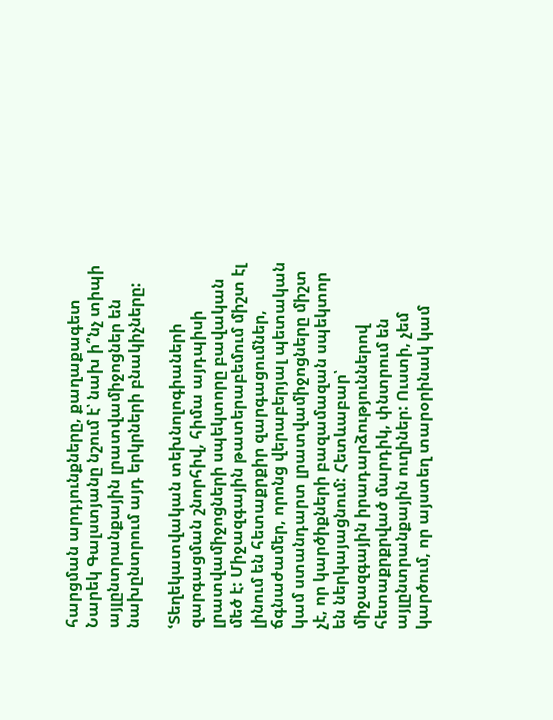հարցման արդյունքները, քաղաքագետ Նարեկ Գալստյանը նշում է՝ նախ ի՞նչ տիպի այլընտրանքային լրատվամիջոցներ են նախընտրում այդ երկրների բնակիչները:

ՙՏեղեկատվական տեխնոլոգիաների զարգացման շնորհիվ, հիմա այդպիսի լրատվամիջոցների սպեկտորը բավական մեծ է: Միջազգային թատերաբեմում միշտ էլ լինում են հետաքրքիր զարգացումներ, ճգնաժամեր, որոնց վերաբերյալ պետական կամ ստանդարտ լրատվամիջոցները միշտ չէ, որ կարծիքների բազամազան սպեկտոր են ներկայացնում: Հետևաբար՝ միջազգային իրադարձություններով հետաքրքրված մարդիկ, փնտրում են այլընտրանքային ուղիներ: Ուստի, չեմ կարծում, որ այստեղ տարօրինակ կամ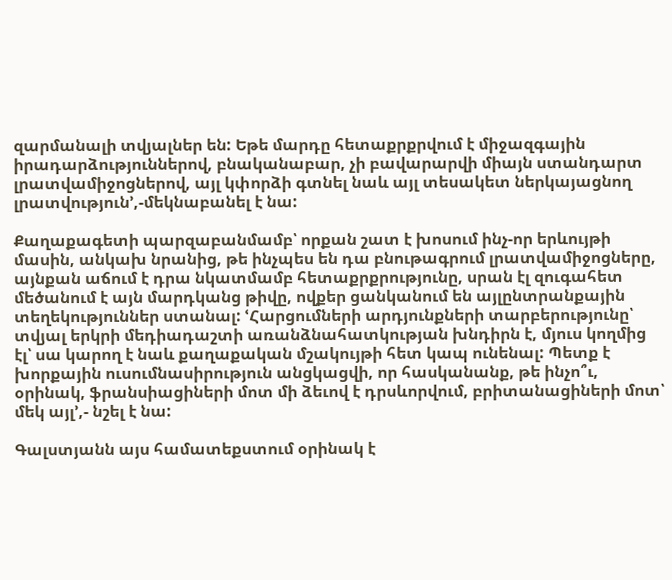զարմանալի տվյալներ են: Եթե մարդը հետաքրքրվում է միջազգային իրադարձություններով, բնականաբար, չի բավարարվի միայն ստանդարտ լրատվամիջոցներով, այլ կփորձի գտնել նաև այլ տեսակետ ներկայացնող լրատվություն՚,-մեկնաբանել է նա:

Քաղաքագետի պարզաբանմամբ՝ որքան շատ է խոսում ինչ-որ երևույթի մասին, անկախ նրանից, թե ինչպես են դա բնութագրում լրատվամիջոցները, այնքան աճում է դրա նկատմամբ հետաքրքրությունը, սրան էլ զուգահետ մեծանում է այն մարդկանց թիվը, ովքեր ցանկանում են այլընտրանքային տեղեկություններ ստանալ: ՙՀարցումների արդյունքների տարբերությունը՝ տվյալ երկրի մեդիադաշտի առանձնահատկության խնդիրն է, մյուս կողմից էլ՝ սա կարող է նաև քաղաքական մշակույթի հետ կապ ունենալ: Պետք է խորքային ուսումնասիրություն անցկացվի, որ հասկանանք, թե ինչո՞ւ, օրինակ, ֆրանսիացիների մոտ մի ձեւով է դրսևորվում, բրիտանացիների մոտ՝ մեկ այլ՚,- նշել է նա:

Գալստյանն այս համատեքստում օրինակ է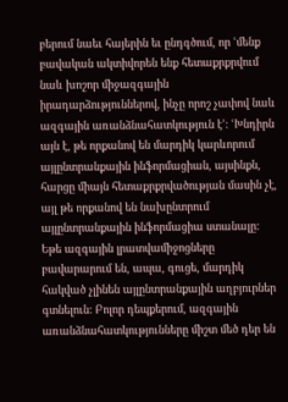բերում նաեւ հայերին եւ ընդգծում, որ ՙմենք բավական ակտիվորեն ենք հետաքրքրվում նաև խոշոր միջազգային իրադարձություններով, ինչը որոշ չափով նաև ազգային առանձնահատկություն է՚: ՙԽնդիրն այն է, թե որքանով են մարդիկ կարևորում այլընտրանքային ինֆորմացիան, այսինքն, հարցը միայն հետաքրքրվածության մասին չէ, այլ թե որքանով են նախընտրում այլընտրանքային ինֆորմացիա ստանալը: Եթե ազգային լրատվամիջոցները բավարարում են, ապա, գուցե, մարդիկ հակված չլինեն այլընտրանքային աղբյուրներ գտնելուն: Բոլոր դեպքերում, ազգային առանձնահատկությունները միշտ մեծ դեր են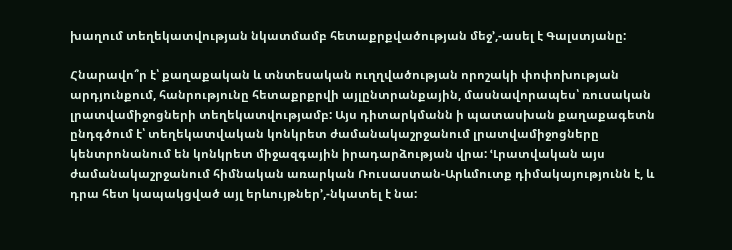խաղում տեղեկատվության նկատմամբ հետաքրքվածության մեջ՚,-ասել է Գալստյանը:

Հնարավո՞ր է՝ քաղաքական և տնտեսական ուղղվածության որոշակի փոփոխության արդյունքում, հանրությունը հետաքրքրվի այլընտրանքային, մասնավորապես՝ ռուսական լրատվամիջոցների տեղեկատվությամբ: Այս դիտարկմանն ի պատասխան քաղաքագետն ընդգծում է՝ տեղեկատվական կոնկրետ ժամանակաշրջանում լրատվամիջոցները կենտրոնանում են կոնկրետ միջազգային իրադարձության վրա: ՙԼրատվական այս ժամանակաշրջանում հիմնական առարկան Ռուսաստան-Արևմուտք դիմակայությունն է, և դրա հետ կապակցված այլ երևույթներ՚,-նկատել է նա: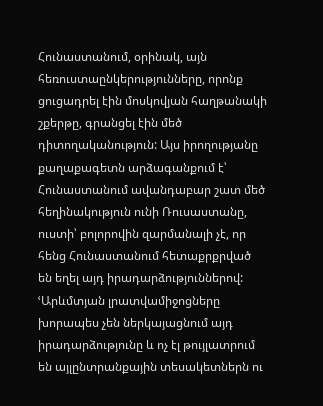Հունաստանում, օրինակ, այն հեռուստաընկերությունները, որոնք ցուցադրել էին մոսկովյան հաղթանակի շքերթը, գրանցել էին մեծ դիտողականություն: Այս իրողությանը քաղաքագետն արձագանքում է՝ Հունաստանում ավանդաբար շատ մեծ հեղինակություն ունի Ռուսաստանը, ուստի՝ բոլորովին զարմանալի չէ, որ հենց Հունաստանում հետաքրքրված են եղել այդ իրադարձություններով: ՙԱրևմտյան լրատվամիջոցները խորապես չեն ներկայացնում այդ իրադարձությունը և ոչ էլ թույլատրում են այլընտրանքային տեսակետներն ու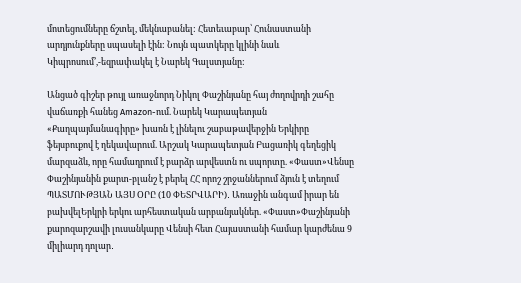մոտեցումները ճշտել, մեկնաբանել: Հետեւաբար՝ Հունաստանի արդյունքները սպասելի էին: Նույն պատկերը կլինի նաև Կիպրոսում՚,-եզրափակել է Նարեկ Գալստյանը:

Անցած գիշեր թույլ առաջնորդ Նիկոլ Փաշինյանը հայ ժողովրդի շահը վաճառքի հանեց Amazon-ում. Նարեկ Կարապետյան «Քաղպայմանագիրը» խառն է լինելու շաբաթավերջին Երկիրը ֆեյսբուքով է ղեկավարում. Արշակ Կարապետյան Բացառիկ գեղեցիկ մարզաձև, որը համադրում է բարձր արվեստն ու սպորտը. «Փաստ»Վենսը Փաշինյանին քարտ-բլանշ է բերել ՀՀ որոշ շրջաններում ձյուն է տեղում ՊԱՏՄՈՒԹՅԱՆ ԱՅՍ ՕՐԸ (10 ՓԵՏՐՎԱՐԻ)․ Առաջին անգամ իրար են բախվելԵրկրի երկու արհեստական արբանյակներ. «Փաստ»Փաշինյանի քարոզարշավի լուսանկարը Վենսի հետ Հայաստանի համար կարժենա 9 միլիարդ դոլար․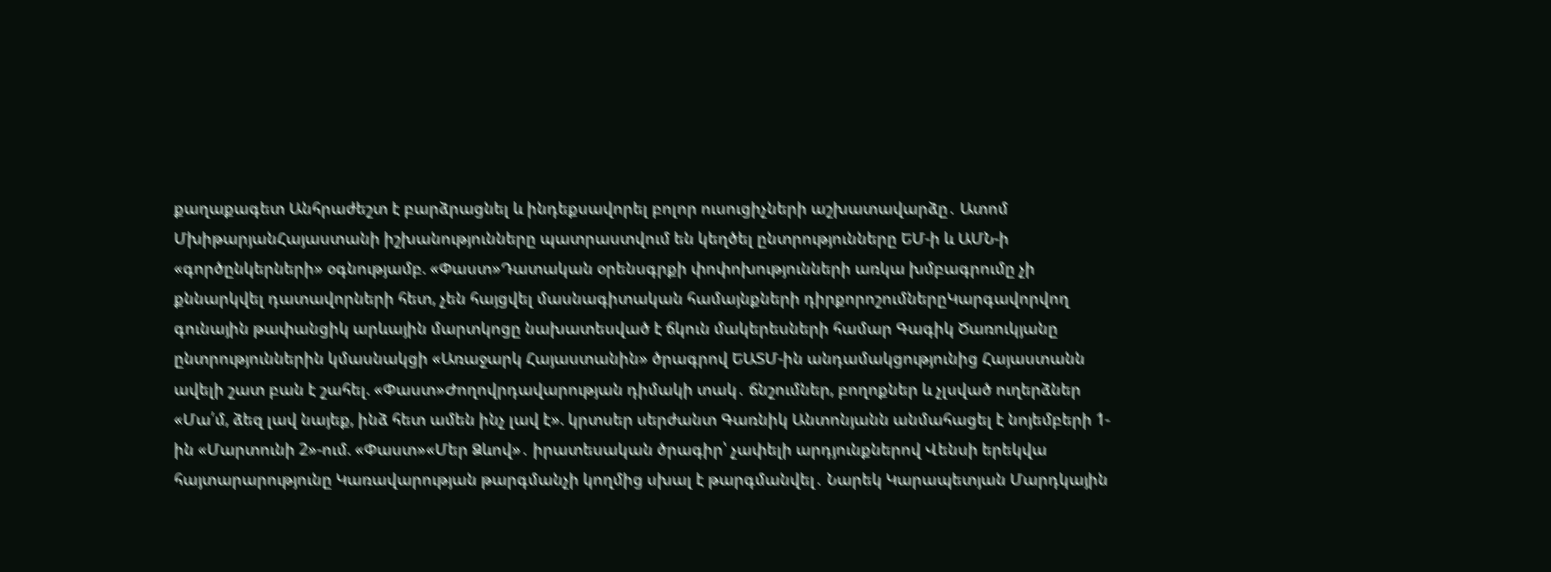քաղաքագետ Անհրաժեշտ է բարձրացնել և ինդեքսավորել բոլոր ուսուցիչների աշխատավարձը․ Ատոմ ՄխիթարյանՀայաստանի իշխանությունները պատրաստվում են կեղծել ընտրությունները ԵՄ-ի և ԱՄՆ-ի «գործընկերների» օգնությամբ. «Փաստ»Դատական օրենսգրքի փոփոխությունների առկա խմբագրումը չի քննարկվել դատավորների հետ, չեն հայցվել մասնագիտական համայնքների դիրքորոշումներըԿարգավորվող գունային թափանցիկ արևային մարտկոցը նախատեսված է ճկուն մակերեսների համար Գագիկ Ծառուկյանը ընտրություններին կմասնակցի «Առաջարկ Հայաստանին» ծրագրով ԵԱՏՄ-ին անդամակցությունից Հայաստանն ավելի շատ բան է շահել. «Փաստ»Ժողովրդավարության դիմակի տակ․ ճնշումներ, բողոքներ և չլսված ուղերձներ «Մա՛մ, ձեզ լավ նայեք, ինձ հետ ամեն ինչ լավ է». կրտսեր սերժանտ Գառնիկ Անտոնյանն անմահացել է նոյեմբերի 1-ին «Մարտունի 2»-ում. «Փաստ»«Մեր Ձևով»․ իրատեսական ծրագիր՝ չափելի արդյունքներով Վենսի երեկվա հայտարարությունը Կառավարության թարգմանչի կողմից սխալ է թարգմանվել․ Նարեկ Կարապետյան Մարդկային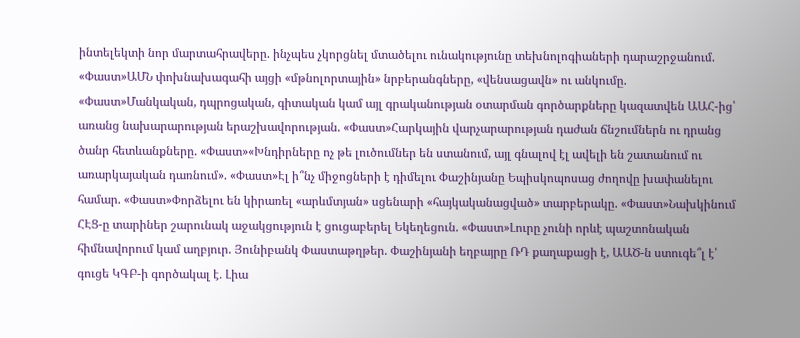ինտելեկտի նոր մարտահրավերը. ինչպես չկորցնել մտածելու ունակությունը տեխնոլոգիաների դարաշրջանում. «Փաստ»ԱՄՆ փոխնախագահի այցի «մթնոլորտային» նրբերանգները, «վենսացավն» ու անկումը. «Փաստ»Մանկական, դպրոցական, գիտական կամ այլ գրականության օտարման գործարքները կազատվեն ԱԱՀ-ից՝ առանց նախարարության երաշխավորության. «Փաստ»Հարկային վարչարարության դաժան ճնշումներն ու դրանց ծանր հետևանքները. «Փաստ»«Խնդիրները ոչ թե լուծումներ են ստանում, այլ գնալով էլ ավելի են շատանում ու առարկայական դառնում». «Փաստ»Էլ ի՞նչ միջոցների է դիմելու Փաշինյանը Եպիսկոպոսաց ժողովը խափանելու համար. «Փաստ»Փորձելու են կիրառել «արևմտյան» սցենարի «հայկականացված» տարբերակը. «Փաստ»Նախկինում ՀԷՑ-ը տարիներ շարունակ աջակցություն է ցուցաբերել Եկեղեցուն. «Փաստ»Լուրը չունի որևէ պաշտոնական հիմնավորում կամ աղբյուր. Յունիբանկ Փաստաթղթեր. Փաշինյանի եղբայրը ՌԴ քաղաքացի է, ԱԱԾ-ն ստուգե՞լ է՝ գուցե ԿԳԲ-ի գործակալ է․ Լիա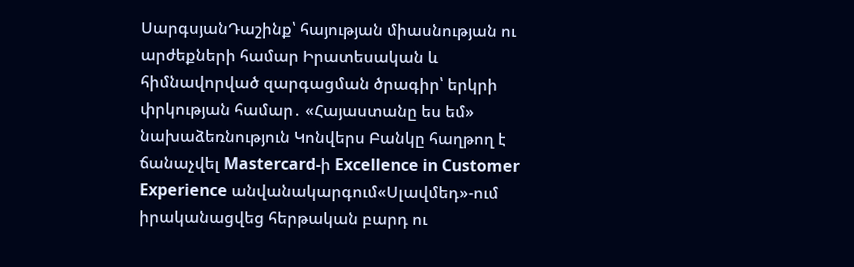ՍարգսյանԴաշինք՝ հայության միասնության ու արժեքների համար Իրատեսական և հիմնավորված զարգացման ծրագիր՝ երկրի փրկության համար․ «Հայաստանը ես եմ» նախաձեռնություն Կոնվերս Բանկը հաղթող է ճանաչվել Mastercard-ի Excellence in Customer Experience անվանակարգում«Սլավմեդ»-ում իրականացվեց հերթական բարդ ու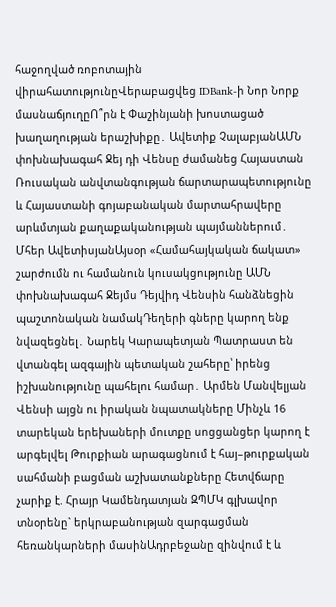հաջողված ռոբոտային վիրահատությունըՎերաբացվեց IDBank-ի Նոր Նորք մասնաճյուղըՈ՞րն է Փաշինյանի խոստացած խաղաղության երաշխիքը․ Ավետիք ՉալաբյանԱՄՆ փոխնախագահ Ջեյ դի Վենսը ժամանեց Հայաստան Ռուսական անվտանգության ճարտարապետությունը և Հայաստանի գոյաբանական մարտահրավերը արևմտյան քաղաքականության պայմաններում․ Մհեր ԱվետիսյանԱյսօր «Համահայկական ճակատ» շարժումն ու համանուն կուսակցությունը ԱՄՆ փոխնախագահ Ջեյմս Դեյվիդ Վենսին հանձնեցին պաշտոնական նամակԴեղերի գները կարող ենք նվազեցնել․ Նարեկ Կարապետյան Պատրաստ են վտանգել ազգային պետական շահերը՝ իրենց իշխանությունը պահելու համար․ Արմեն Մանվելյան Վենսի այցն ու իրական նպատակները Մինչև 16 տարեկան երեխաների մուտքը սոցցանցեր կարող է արգելվել Թուրքիան արագացնում է հայ–թուրքական սահմանի բացման աշխատանքները Հետվճարը չարիք է. Հրայր Կամենդատյան ԶՊՄԿ գլխավոր տնօրենը` երկրաբանության զարգացման հեռանկարների մասինԱդրբեջանը զինվում է և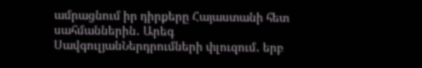ամրացնում իր դիրքերը Հայաստանի հետ սահմաններին․ Արեգ ՍավգուլյանՆերդրումների փլուզում․ երբ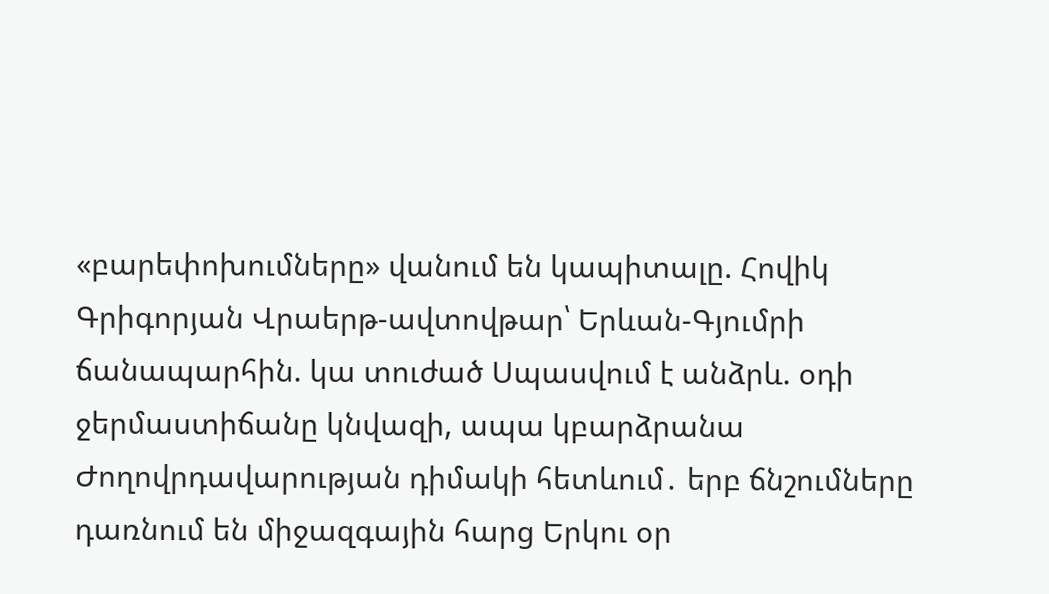«բարեփոխումները» վանում են կապիտալը. Հովիկ Գրիգորյան Վրաերթ-ավտովթար՝ Երևան-Գյումրի ճանապարհին. կա տուժած Սպասվում է անձրև. օդի ջերմաստիճանը կնվազի, ապա կբարձրանա Ժողովրդավարության դիմակի հետևում․ երբ ճնշումները դառնում են միջազգային հարց Երկու օր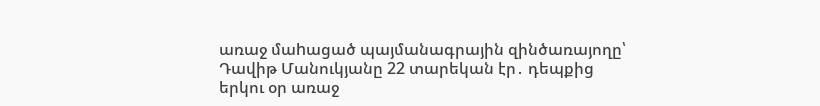առաջ մաhացած պայմանագրային զինծառայողը՝ Դավիթ Մանուկյանը 22 տարեկան էր․ դեպքից երկու օր առաջ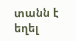տանն է եղել